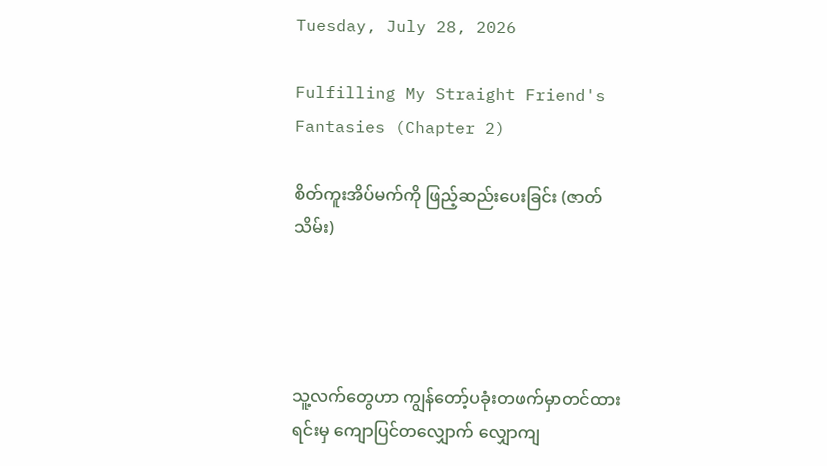Tuesday, July 28, 2026

Fulfilling My Straight Friend's Fantasies (Chapter 2)

စိတ်ကူးအိပ်မက်ကို ဖြည့်ဆည်းပေးခြင်း (ဇာတ်သိမ်း)




သူ့လက်တွေဟာ ကျွန်တော့်ပခုံးတဖက်မှာတင်ထားရင်းမှ ကျောပြင်တလျှောက် လျှောကျ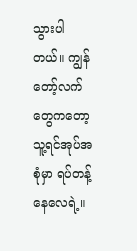သွားပါတယ်။ ကျွန်တော့်လက်တွေကတော့ သူ့ရင်အုပ်အစုံမှာ ရပ်တန့်နေလေရဲ့။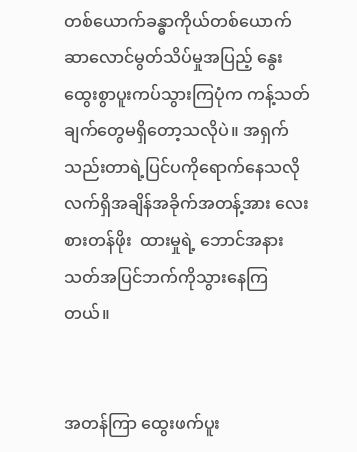တစ်ယောက်ခန္ဓာကိုယ်တစ်ယောက် ဆာလောင်မွတ်သိပ်မှုအပြည့် နွေးထွေးစွာပူးကပ်သွားကြပုံက ကန့်သတ်ချက်တွေမရှိတော့သလိုပဲ။ အရှက်သည်းတာရဲ့ပြင်ပကိုရောက်နေသလို လက်ရှိအချိန်အခိုက်အတန့်အား လေးစားတန်ဖိုး  ထားမှုရဲ့ ဘောင်အနားသတ်အပြင်ဘက်ကိုသွားနေကြတယ်။


အတန်ကြာ ထွေးဖက်ပူး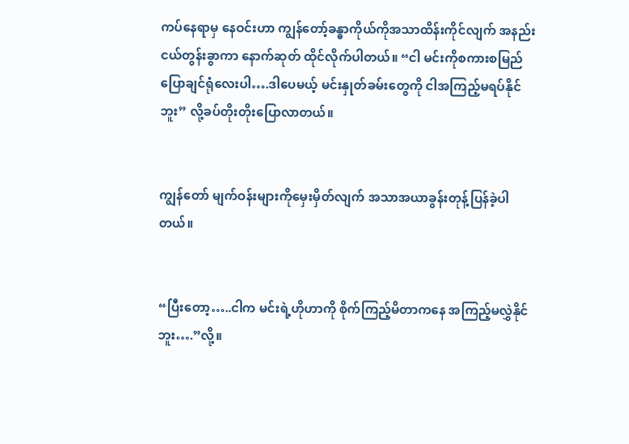ကပ်နေရာမှ နေဝင်းဟာ ကျွန်တော့်ခန္ဓာကိုယ်ကိုအသာထိန်းကိုင်လျက် အနည်းငယ်တွန်းခွာကာ နောက်ဆုတ် ထိုင်လိုက်ပါတယ်။ “ငါ မင်းကိုစကားစမြည်ပြောချင်ရုံလေးပါ….ဒါပေမယ့် မင်းနှုတ်ခမ်းတွေကို ငါအကြည့်မရပ်နိုင်ဘူး” လို့ခပ်တိုးတိုးပြောလာတယ်။


ကျွန်တော် မျက်ဝန်းများကိုမှေးမှိတ်လျက် အသာအယာခွန်းတုန့်ပြန်ခဲ့ပါတယ်။


“ပြီးတော့…..ငါက မင်းရဲ့ဟိုဟာကို စိုက်ကြည့်မိတာကနေ အကြည့်မလွှဲနိုင်ဘူး….”လို့။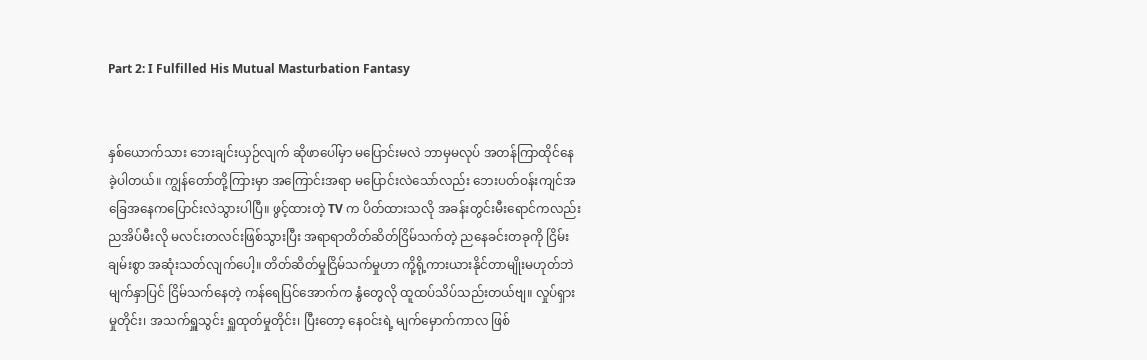Part 2: I Fulfilled His Mutual Masturbation Fantasy


နှစ်ယောက်သား ဘေးချင်းယှဉ်လျက် ဆိုဖာပေါ်မှာ မပြောင်းမလဲ ဘာမှမလုပ် အတန်ကြာထိုင်နေခဲ့ပါတယ်။ ကျွန်တော်တို့ကြားမှာ အကြောင်းအရာ မပြောင်းလဲသော်လည်း ဘေးပတ်ဝန်းကျင်အခြေအနေကပြောင်းလဲသွားပါပြီ။ ဖွင့်ထားတဲ့ TV က ပိတ်ထားသလို အခန်းတွင်းမီးရောင်ကလည်း ညအိပ်မီးလို မလင်းတလင်းဖြစ်သွားပြီး အရာရာတိတ်ဆိတ်ငြိမ်သက်တဲ့ ညနေခင်းတခုကို ငြိမ်းချမ်းစွာ အဆုံးသတ်လျက်ပေါ့။ တိတ်ဆိတ်မှုငြိမ်သက်မှုဟာ ကို့ရို့ကားယားနိုင်တာမျိုးမဟုတ်ဘဲ မျက်နှာပြင် ငြိမ်သက်နေတဲ့ ကန်ရေပြင်အောက်က နွံတွေလို ထူထပ်သိပ်သည်းတယ်ဗျ။ လှုပ်ရှားမှုတိုင်း၊ အသက်ရှူသွင်း ရှူထုတ်မှုတိုင်း၊ ပြီးတော့ နေဝင်းရဲ့ မျက်မှောက်ကာလ ဖြစ်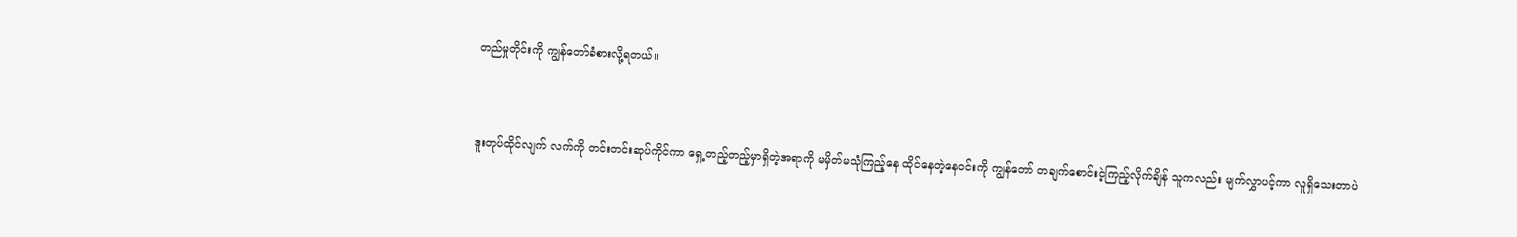တည်မှုတိုင်းကို ကျွန်တော်ခံစားလို့ရတယ်။


ဒူးတုပ်ထိုင်လျက် လက်ကို တင်းတင်းဆုပ်ကိုင်ကာ ရှေ့တည့်တည့်မှာရှိတဲ့အရာကို မမှိတ်မသုံကြည့်နေ ထိုင်နေတဲ့နေဝင်းကို ကျွန်တော် တချက်စောင်းငဲ့ကြည့်လိုက်ချိန် သူကလည်း မျက်လွှာပင့်ကာ လူရှိသေးတာပဲ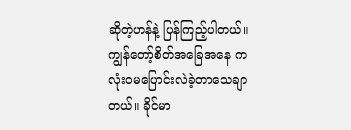ဆိုတဲ့ဟန်နဲ့ ပြန်ကြည့်ပါတယ်။ ကျွန်တော့်စိတ်အခြေအနေ က လုံးဝမပြောင်းလဲခဲ့တာသေချာတယ်။ ခိုင်မာ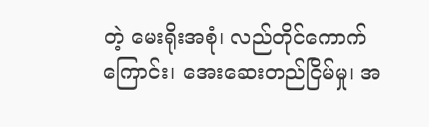တဲ့ မေးရိုးအစုံ၊ လည်တိုင်ကောက်ကြောင်း၊ အေးဆေးတည်ငြိမ်မှု၊ အ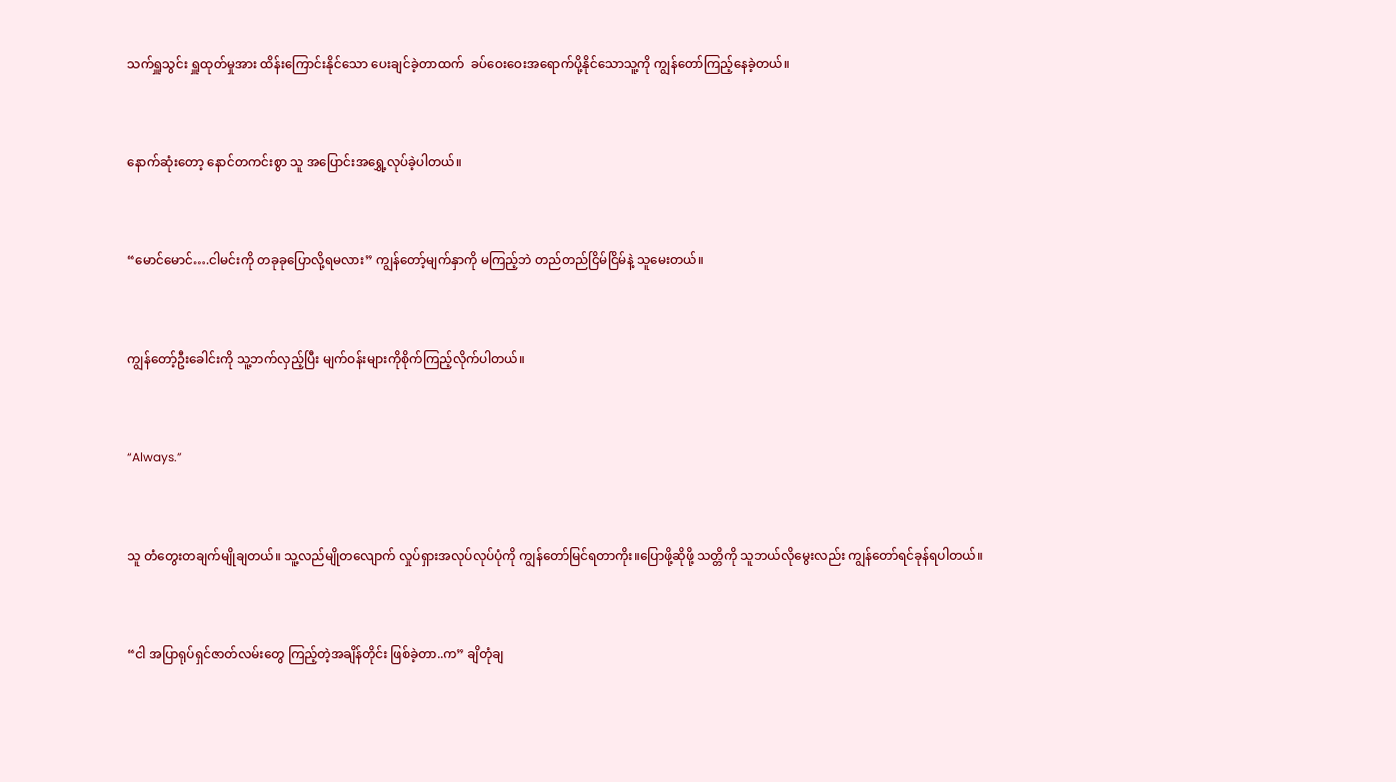သက်ရှူသွင်း ရှူထုတ်မှုအား ထိန်းကြောင်းနိုင်သော ပေးချင်ခဲ့တာထက်  ခပ်ဝေးဝေးအရောက်ပို့နိုင်သောသူ့ကို ကျွန်တော်ကြည့်နေခဲ့တယ်။


နောက်ဆုံးတော့ နောင်တကင်းစွာ သူ အပြောင်းအရွှေ့လုပ်ခဲ့ပါတယ်။


“မောင်မောင်….ငါမင်းကို တခုခုပြောလို့ရမလား” ကျွန်တော့်မျက်နှာကို မကြည့်ဘဲ တည်တည်ငြိမ်ငြိမ်နဲ့ သူမေးတယ်။


ကျွန်တော့်ဦးခေါင်းကို သူ့ဘက်လှည့်ပြီး မျက်ဝန်းများကိုစိုက်ကြည့်လိုက်ပါတယ်။


“Always.”


သူ တံတွေးတချက်မျိုချတယ်။ သူ့လည်မျိုတလျောက် လှုပ်ရှားအလုပ်လုပ်ပုံကို ကျွန်တော်မြင်ရတာကိုး။ပြောဖို့ဆိုဖို့ သတ္တိကို သူဘယ်လိုမွေးလည်း ကျွန်တော်ရင်ခုန်ရပါတယ်။


“ငါ အပြာရုပ်ရှင်ဇာတ်လမ်းတွေ ကြည့်တဲ့အချိန်တိုင်း ဖြစ်ခဲ့တာ..က” ချိတုံချ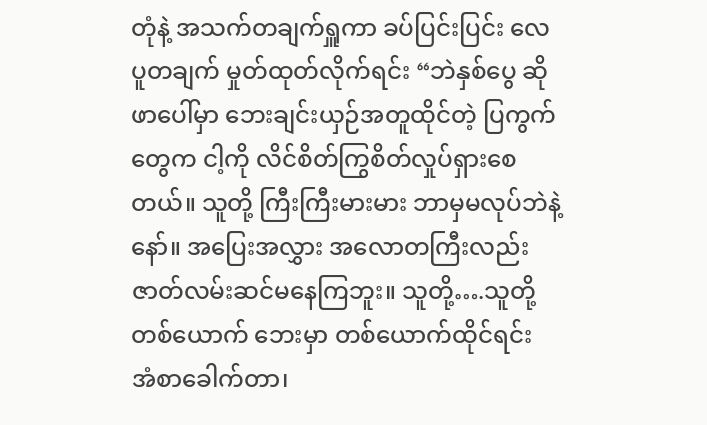တုံနဲ့ အသက်တချက်ရှူကာ ခပ်ပြင်းပြင်း လေပူတချက် မှုတ်ထုတ်လိုက်ရင်း “ဘဲနှစ်ပွေ ဆိုဖာပေါ်မှာ ဘေးချင်းယှဉ်အတူထိုင်တဲ့ ပြကွက်တွေက ငါ့ကို လိင်စိတ်ကြွစိတ်လှုပ်ရှားစေတယ်။ သူတို့ ကြီးကြီးမားမား ဘာမှမလုပ်ဘဲနဲ့နော်။ အပြေးအလွှား အလောတကြီးလည်း ဇာတ်လမ်းဆင်မနေကြဘူး။ သူတို့….သူတို့ တစ်ယောက် ဘေးမှာ တစ်ယောက်ထိုင်ရင်း အံစာခေါက်တာ၊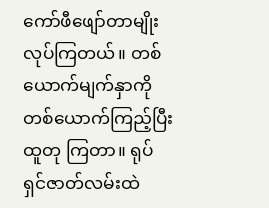ကော်ဖီဖျော်တာမျိုးလုပ်ကြတယ်။ တစ်ယောက်မျက်နှာကို တစ်ယောက်ကြည့်ပြီး ထူတု ကြတာ။ ရုပ်ရှင်ဇာတ်လမ်းထဲ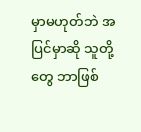မှာမဟုတ်ဘဲ အပြင်မှာဆို သူတို့တွေ ဘာဖြစ်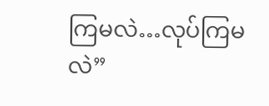ကြမလဲ…လုပ်ကြမလဲ”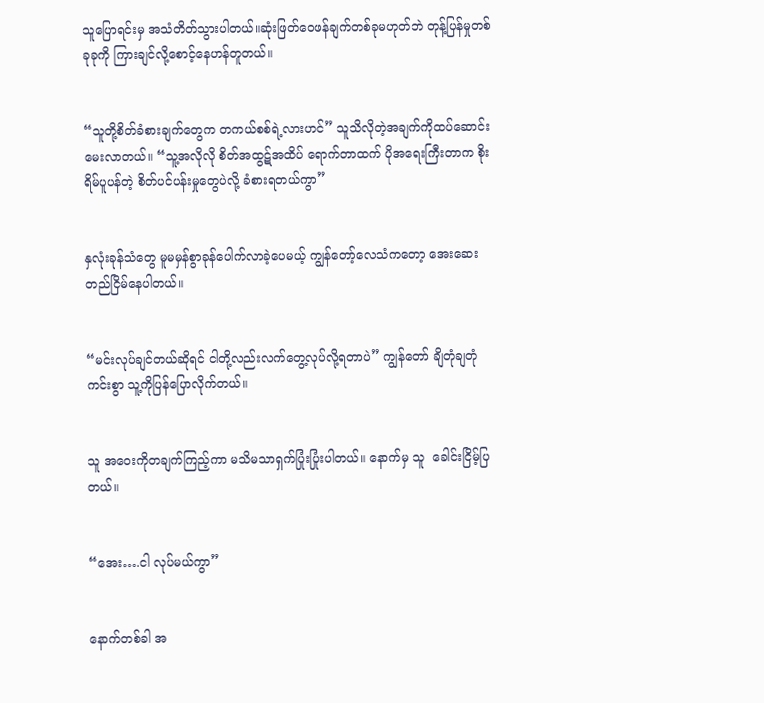သူပြောရင်းမှ အသံတိတ်သွားပါတယ်။ဆုံးဖြတ်ဝေဖန်ချက်တစ်ခုမဟုတ်ဘဲ တုန့်ပြန်မှုတစ်ခုခုကို ကြားချင်လို့စောင့်နေဟန်တူတယ်။


“သူတို့စိတ်ခံစားချက်တွေက တကယ်စစ်ရဲ့လားဟင်” သူသိလိုတဲ့အချက်ကိုထပ်ဆောင်းမေးလာတယ်။ “သူ့အလိုလို စိတ်အထွဋ်အထိပ် ရောက်တာထက် ပိုအရေးကြီးတာက စိုးရိမ်ပူပန်တဲ့ စိတ်ပင်ပန်းမှုတွေပဲလို့ ခံစားရတယ်ကွာ”


နှလုံးခုန်သံတွေ မူမမှန်စွာခုန်ပေါက်လာခဲ့ပေမယ့် ကျွန်တော့်လေသံကတော့ အေးဆေးတည်ငြိမ်နေပါတယ်။


“မင်းလုပ်ချင်တယ်ဆိုရင် ငါတို့လည်းလက်တွေ့လုပ်လို့ရတာပဲ” ကျွန်တော် ချိတုံချတုံကင်းစွာ သူ့ကိုပြန်ပြောလိုက်တယ်။


သူ အဝေးကိုတချက်ကြည့်ကာ မသိမသာရှက်ပြုံးပြုံးပါတယ်။ နောက်မှ သူ  ခေါင်းငြိမ့်ပြတယ်။


“အေး….ငါ လုပ်မယ်ကွာ”


နောက်တစ်ခါ အ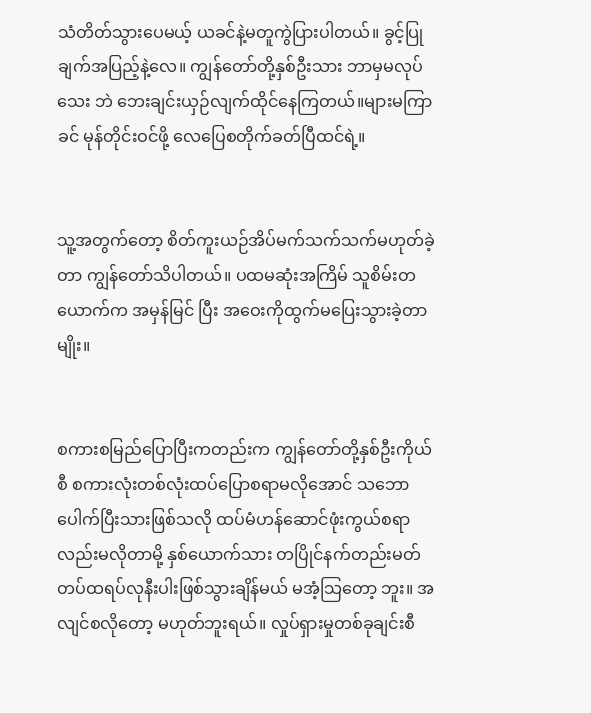သံတိတ်သွားပေမယ့် ယခင်နဲ့မတူကွဲပြားပါတယ်။ ခွင့်ပြုချက်အပြည့်နဲ့လေ။ ကျွန်တော်တို့နှစ်ဦးသား ဘာမှမလုပ်သေး ဘဲ ဘေးချင်းယှဉ်လျက်ထိုင်နေကြတယ်။များမကြာခင် မုန်တိုင်းဝင်ဖို့ လေပြေစတိုက်ခတ်ပြီထင်ရဲ့။


သူ့အတွက်တော့ စိတ်ကူးယဉ်အိပ်မက်သက်သက်မဟုတ်ခဲ့တာ ကျွန်တော်သိပါတယ်။ ပထမဆုံးအကြိမ် သူစိမ်းတယောက်က အမှန်မြင် ပြီး အဝေးကိုထွက်မပြေးသွားခဲ့တာမျိုး။


စကားစမြည်ပြောပြီးကတည်းက ကျွန်တော်တို့နှစ်ဦးကိုယ်စီ စကားလုံးတစ်လုံးထပ်ပြောစရာမလိုအောင် သဘောပေါက်ပြီးသားဖြစ်သလို ထပ်မံဟန်ဆောင်ဖုံးကွယ်စရာလည်းမလိုတာမို့ နှစ်ယောက်သား တပြိုင်နက်တည်းမတ်တပ်ထရပ်လုနီးပါးဖြစ်သွားချိန်မယ် မအံ့သြတော့ ဘူး။ အလျင်စလိုတော့ မဟုတ်ဘူးရယ်။ လှုပ်ရှားမှုတစ်ခုချင်းစီ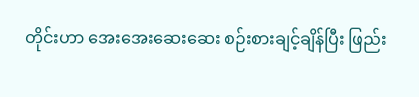တိုင်းဟာ အေးအေးဆေးဆေး စဉ်းစားချင့်ချိန်ပြီး ဖြည်း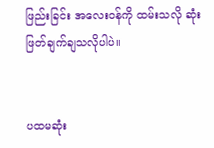ဖြည်းခြင်း အလေးဝန်ကို ထမ်းသလို ဆုံးဖြတ်ချက်ချသလိုပါပဲ။


ပထမဆုံး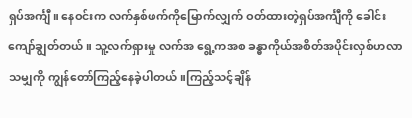ရှပ်အင်္ကျီ။ နေဝင်းက လက်နှစ်ဖက်ကိုမြောက်လျှက် ဝတ်ထားတဲ့ရှပ်အင်္ကျီကို ခေါင်းကျော်ချွတ်တယ်။ သူ့လက်ရှားမှု လက်အ ရွေ့ကအစ ခန္ဓာကိုယ်အစိတ်အပိုင်းလှစ်ဟလာသမျှကို ကျွန်တော်ကြည့်နေခဲ့ပါတယ်။ကြည့်သင့်ချိန်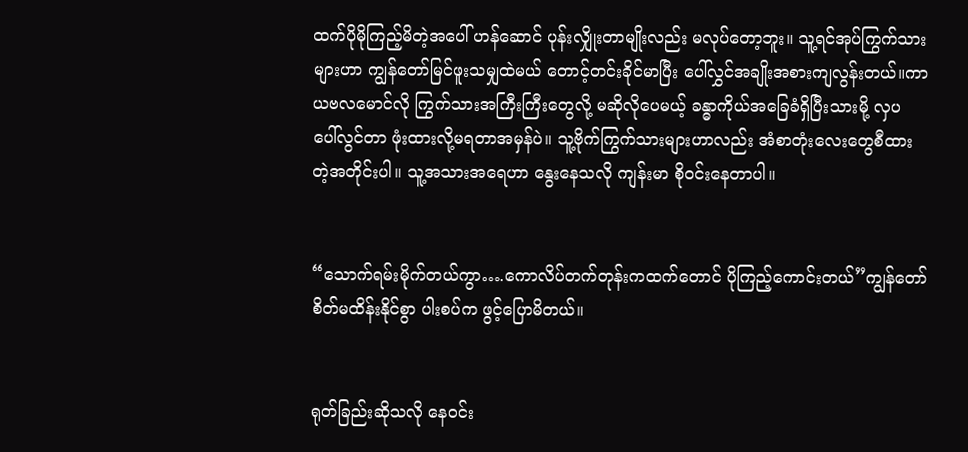ထက်ပိုမိုကြည့်မိတဲ့အပေါ် ဟန်ဆောင် ပုန်းလျှိုးတာမျိုးလည်း မလုပ်တော့ဘူး။ သူ့ရင်အုပ်ကြွက်သားများဟာ ကျွန်တော်မြင်ဖူးသမျှထဲမယ် တောင့်တင်းခိုင်မာပြီး ပေါ်လွှင်အချိုးအစားကျလွန်းတယ်။ကာယဗလမောင်လို ကြွက်သားအကြီးကြီးတွေလို့ မဆိုလိုပေမယ့် ခန္ဓာကိုယ်အခြေခံရှိပြီးသားမို့ လှပ ပေါ်လွင်တာ ဖုံးထားလို့မရတာအမှန်ပဲ။ သူ့ဗိုက်ကြွက်သားများဟာလည်း အံစာတုံးလေးတွေစီထားတဲ့အတိုင်းပါ။ သူ့အသားအရေဟာ နွေးနေသလို ကျန်းမာ စိုဝင်းနေတာပါ။


“သောက်ရမ်းမိုက်တယ်ကွာ….ကောလိပ်တက်တုန်းကထက်တောင် ပိုကြည့်ကောင်းတယ်”ကျွန်တော် စိတ်မထိန်းနိုင်စွာ ပါးစပ်က ဖွင့်ပြောမိတယ်။


ရုတ်ခြည်းဆိုသလို နေဝင်း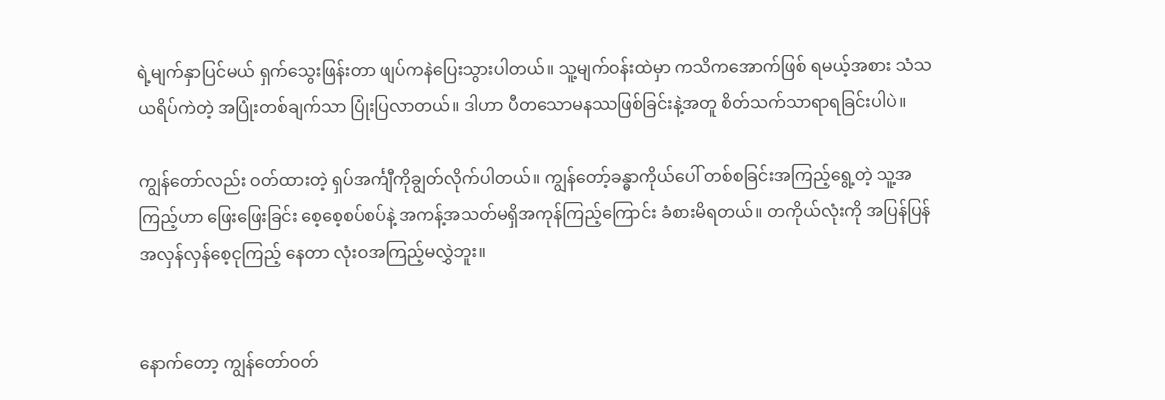ရဲ့မျက်နှာပြင်မယ် ရှက်သွေးဖြန်းတာ ဖျပ်ကနဲပြေးသွားပါတယ်။ သူ့မျက်ဝန်းထဲမှာ ကသိကအောက်ဖြစ် ရမယ့်အစား သံသယရိပ်ကဲတဲ့ အပြုံးတစ်ချက်သာ ပြုံးပြလာတယ်။ ဒါဟာ ပီတသောမနဿဖြစ်ခြင်းနဲ့အတူ စိတ်သက်သာရာရခြင်းပါပဲ။

ကျွန်တော်လည်း ဝတ်ထားတဲ့ ရှပ်အင်္ကျီကိုချွတ်လိုက်ပါတယ်။ ကျွန်တော့်ခန္ဓာကိုယ်ပေါ် တစ်စခြင်းအကြည့်ရွေ့တဲ့ သူ့အကြည့်ဟာ ဖြေးဖြေးခြင်း စေ့စေ့စပ်စပ်နဲ့ အကန့်အသတ်မရှိအကုန်ကြည့်ကြောင်း ခံစားမိရတယ်။ တကိုယ်လုံးကို အပြန်ပြန်အလှန်လှန်စေ့ငုကြည့် နေတာ လုံးဝအကြည့်မလွှဲဘူး။


နောက်တော့ ကျွန်တော်ဝတ်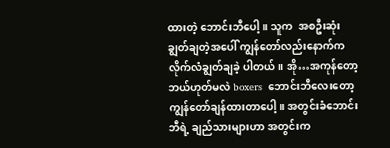ထားတဲ့ ဘောင်းဘီပေါ့။ သူက  အစဦးဆုံးချွတ်ချတဲ့အပေါ် ကျွန်တော်လည်းနောက်က လိုက်လံချွတ်ချခဲ့ ပါတယ်။ အို…အကုန်တော့ ဘယ်ဟုတ်မလဲ boxers  ဘောင်းဘီလေးတော့ ကျွန်တော်ချန်ထားတာပေါ့။ အတွင်းခံဘောင်းဘီရဲ့ ချည်သားများဟာ အတွင်းက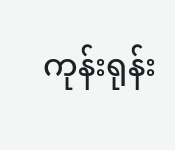ကုန်းရုန်း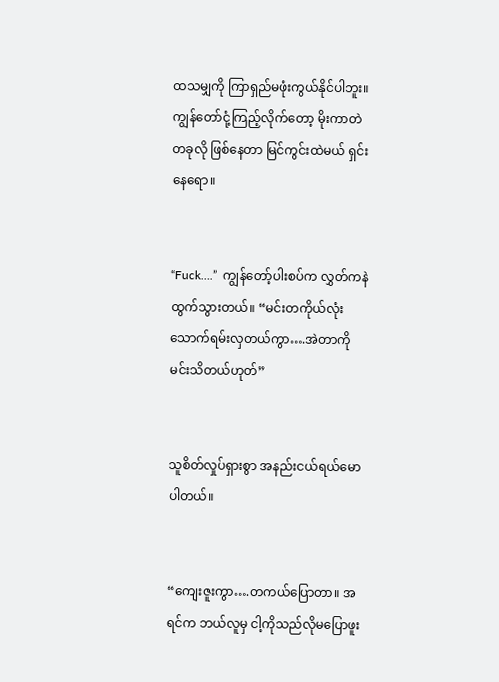ထသမျှကို ကြာရှည်မဖုံးကွယ်နိုင်ပါဘူး။  ကျွန်တော်ငုံ့ကြည့်လိုက်တော့ မိုးကာတဲတခုလို ဖြစ်နေတာ မြင်ကွင်းထဲမယ် ရှင်းနေရော။


“Fuck….”  ကျွန်တော့်ပါးစပ်က လွှတ်ကနဲထွက်သွားတယ်။ “မင်းတကိုယ်လုံး သောက်ရမ်းလှတယ်ကွာ….အဲတာကို မင်းသိတယ်ဟုတ်”


သူစိတ်လှုပ်ရှားစွာ အနည်းငယ်ရယ်မောပါတယ်။


“ကျေးဇူးကွာ….တကယ်ပြောတာ။ အရင်က ဘယ်လူမှ ငါ့ကိုသည်လိုမပြောဖူး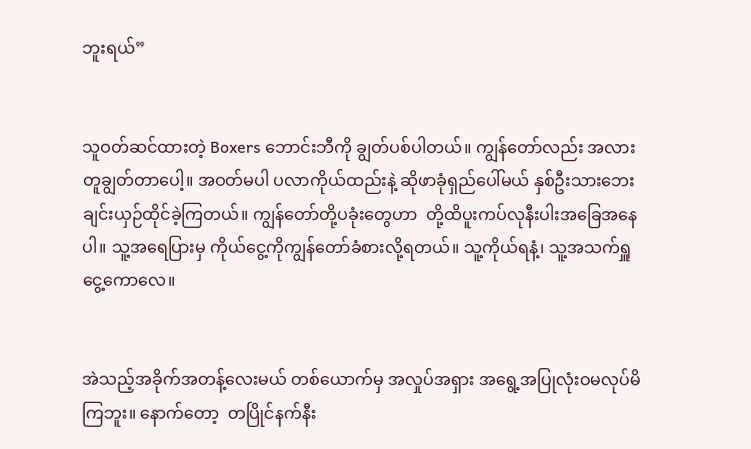ဘူးရယ်”


သူဝတ်ဆင်ထားတဲ့ Boxers ဘောင်းဘီကို ချွတ်ပစ်ပါတယ်။ ကျွန်တော်လည်း အလားတူချွတ်တာပေါ့။ အဝတ်မပါ ပလာကိုယ်ထည်းနဲ့ ဆိုဖာခုံရှည်ပေါ်မယ် နှစ်ဦးသားဘေးချင်းယှဉ်ထိုင်ခဲ့ကြတယ်။ ကျွန်တော်တို့ပခုံးတွေဟာ  တို့ထိပူးကပ်လုနီးပါးအခြေအနေပါ။ သူ့အရေပြားမှ ကိုယ်ငွေ့ကိုကျွန်တော်ခံစားလို့ရတယ်။ သူ့ကိုယ်ရနံ့၊ သူ့အသက်ရှူငွေ့ကောလေ။


အဲသည့်အခိုက်အတန့်လေးမယ် တစ်ယောက်မှ အလှုပ်အရှား အရွေ့အပြုလုံးဝမလုပ်မိကြဘူး။ နောက်တော့  တပြိုင်နက်နီး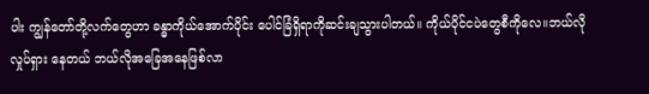ပါး ကျွန်တော်တို့လက်တွေဟာ ခန္ဓာကိုယ်အောက်ပိုင်း ပေါင်ခြံရှိရာကိုဆင်းချသွားပါတယ်။ ကိုယ်ပိုင်ငပဲတွေစီကိုလေ။ဘယ်လိုလှုပ်ရှား နေတယ် ဘယ်လိုအခြေအနေဖြစ်လာ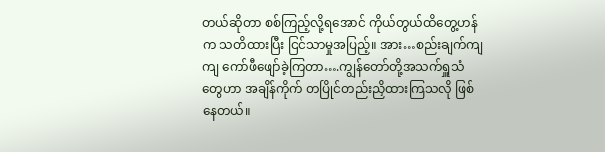တယ်ဆိုတာ စစ်ကြည့်လို့ရအောင် ကိုယ်တွယ်ထိတွေ့ဟန်က သတိထားပြီး ငြင်သာမှုအပြည့်။ အား…စည်းချက်ကျကျ ကော်ဖီဖျော်ခဲ့ကြတာ….ကျွန်တော်တို့အသက်ရှူသံတွေဟာ အချိန်ကိုက် တပြိုင်တည်းညှိထားကြသလို ဖြစ်နေတယ်။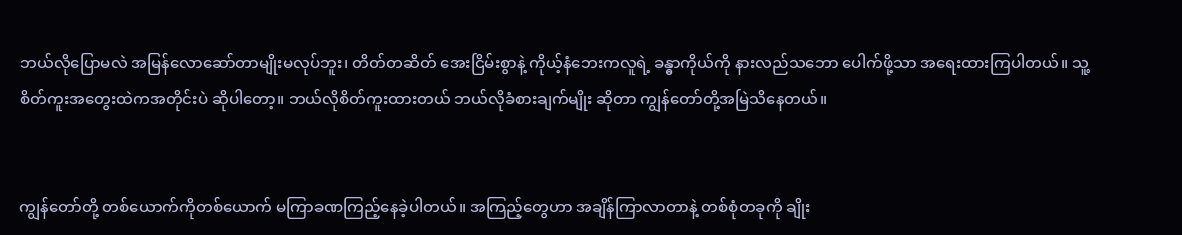ဘယ်လိုပြောမလဲ အမြန်လောဆော်တာမျိုးမလုပ်ဘူး၊ တိတ်တဆိတ် အေးငြိမ်းစွာနဲ့ ကိုယ့်နံဘေးကလူရဲ့ ခန္ဓာကိုယ်ကို နားလည်သဘော ပေါက်ဖို့သာ အရေးထားကြပါတယ်။ သူ့စိတ်ကူးအတွေးထဲကအတိုင်းပဲ ဆိုပါတော့။ ဘယ်လိုစိတ်ကူးထားတယ် ဘယ်လိုခံစားချက်မျိုး ဆိုတာ ကျွန်တော်တို့အမြဲသိနေတယ်။


ကျွန်တော်တို့ တစ်ယောက်ကိုတစ်ယောက် မကြာခဏကြည့်နေခဲ့ပါတယ်။ အကြည့်တွေဟာ အချိန်ကြာလာတာနဲ့ တစ်စုံတခုကို ချိုး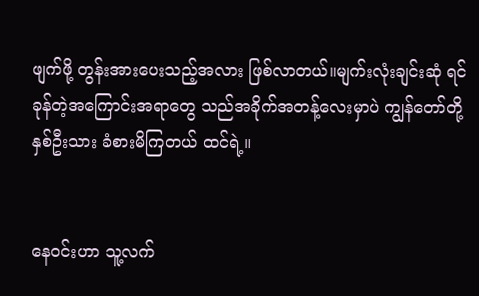ဖျက်ဖို့ တွန်းအားပေးသည့်အလား ဖြစ်လာတယ်။မျက်းလုံးချင်းဆုံ ရင်ခုန်တဲ့အကြောင်းအရာတွေ သည်အခိုက်အတန့်လေးမှာပဲ ကျွန်တော်တို့ နှစ်ဦးသား ခံစားမိကြတယ် ထင်ရဲ့။


နေဝင်းဟာ သူ့လက်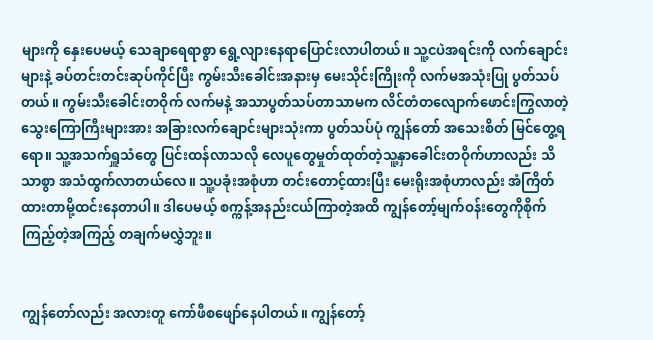များကို နှေးပေမယ့် သေချာရေရာစွာ ရွေ့လျားနေရာပြောင်းလာပါတယ်။ သူ့ငပဲအရင်းကို လက်ချောင်းများနဲ့ ခပ်တင်းတင်းဆုပ်ကိုင်ပြီး ကွမ်းသီးခေါင်းအနားမှ မေးသိုင်းကြိုးကို လက်မအသုံးပြု ပွတ်သပ်တယ်။ ကွမ်းသီးခေါင်းတဝိုက် လက်မနဲ့ အသာပွတ်သပ်တာသာမက လိင်တံတလျောက်ဖောင်းကြွလာတဲ့ သွေးကြောကြီးများအား အခြားလက်ချောင်းများသုံးကာ ပွတ်သပ်ပုံ ကျွန်တော် အသေးစိတ် မြင်တွေ့ရရော။ သူ့အသက်ရှူသံတွေ ပြင်းထန်လာသလို လေပူတွေမှုတ်ထုတ်တဲ့သူ့နှာခေါင်းတဝိုက်ဟာလည်း သိသာစွာ အသံထွက်လာတယ်လေ။ သူ့ပခုံးအစုံဟာ တင်းတောင့်ထားပြီး မေးရိုးအစုံဟာလည်း အံကြိတ်ထားတာမို့ထင်းနေတာပါ။ ဒါပေမယ့် စက္ကန့်အနည်းငယ်ကြာတဲ့အထိ ကျွန်တော့်မျက်ဝန်းတွေကိုစိုက်ကြည့်တဲ့အကြည့် တချက်မလွှဲဘူး။


ကျွန်တော်လည်း အလားတူ ကော်ဖီစဖျော်နေပါတယ်။ ကျွန်တော့်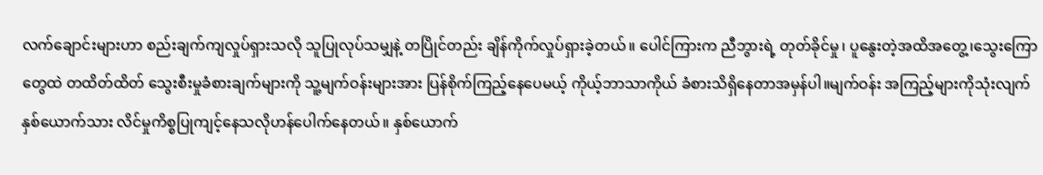လက်ချောင်းများဟာ စည်းချက်ကျလှုပ်ရှားသလို သူပြုလုပ်သမျှနဲ့ တပြိုင်တည်း ချိန်ကိုက်လှုပ်ရှားခဲ့တယ်။ ပေါင်ကြားက ညီဘွားရဲ့ တုတ်ခိုင်မှု၊ ပူနွေးတဲ့အထိအတွေ့၊သွေးကြောတွေထဲ တထိတ်ထိတ် သွေးစီးမှုခံစားချက်များကို သူ့မျက်ဝန်းများအား ပြန်စိုက်ကြည့်နေပေမယ့် ကိုယ့်ဘာသာကိုယ် ခံစားသိရှိနေတာအမှန်ပါ။မျက်ဝန်း အကြည့်များကိုသုံးလျက် နှစ်ယောက်သား လိင်မှုကိစ္စပြုကျင့်နေသလိုဟန်ပေါက်နေတယ်။ နှစ်ယောက်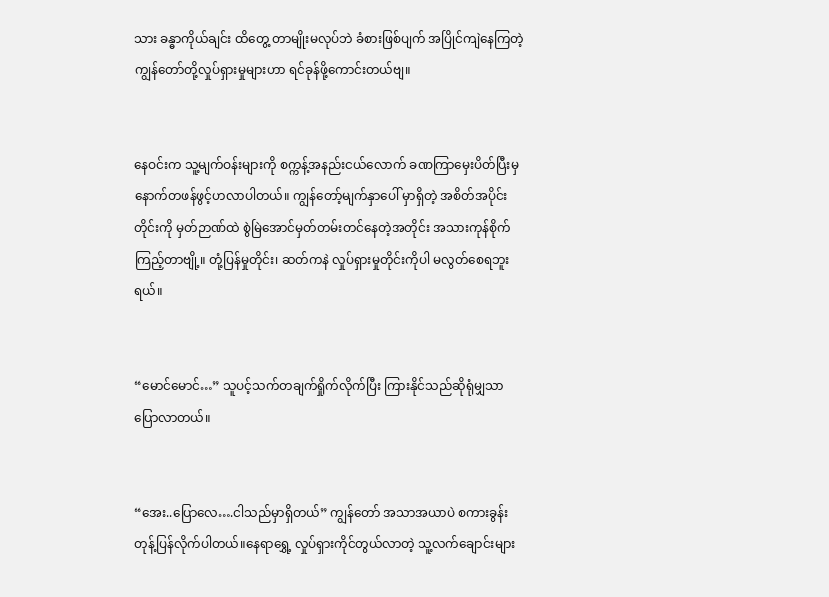သား ခန္ဓာကိုယ်ချင်း ထိတွေ့ တာမျိုးမလုပ်ဘဲ ခံစားဖြစ်ပျက် အပြိုင်ကျဲနေကြတဲ့ ကျွန်တော်တို့လှုပ်ရှားမှုများဟာ ရင်ခုန်ဖို့ကောင်းတယ်ဗျ။


နေဝင်းက သူ့မျက်ဝန်းများကို စက္ကန့်အနည်းငယ်လောက် ခဏကြာမှေးပိတ်ပြီးမှ နောက်တဖန်ဖွင့်ဟလာပါတယ်။ ကျွန်တော့်မျက်နှာပေါ် မှာရှိတဲ့ အစိတ်အပိုင်းတိုင်းကို မှတ်ဉာဏ်ထဲ စွဲမြဲအောင်မှတ်တမ်းတင်နေတဲ့အတိုင်း အသားကုန်စိုက်ကြည့်တာဗျို့။ တုံ့ပြန်မှုတိုင်း၊ ဆတ်ကနဲ လှုပ်ရှားမှုတိုင်းကိုပါ မလွတ်စေရဘူးရယ်။


“မောင်မောင်…” သူပင့်သက်တချက်ရှိုက်လိုက်ပြီး ကြားနိုင်သည်ဆိုရုံမျှသာ ပြောလာတယ်။


“အေး..ပြောလေ….ငါသည်မှာရှိတယ်” ကျွန်တော် အသာအယာပဲ စကားခွန်းတုန့်ပြန်လိုက်ပါတယ်။နေရာရွှေ့ လှုပ်ရှားကိုင်တွယ်လာတဲ့ သူ့လက်ချောင်းများ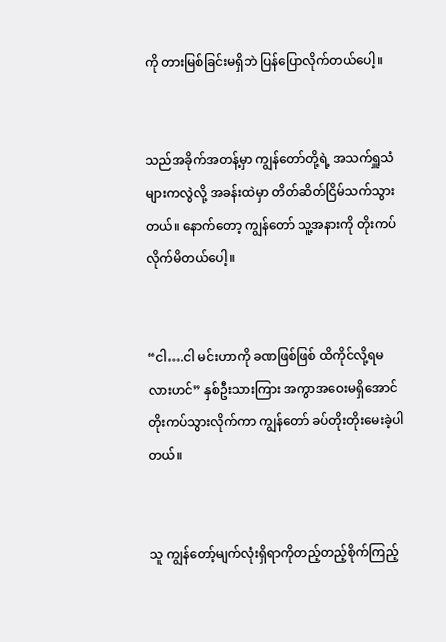ကို တားမြစ်ခြင်းမရှိဘဲ ပြန်ပြောလိုက်တယ်ပေါ့။


သည်အခိုက်အတန့်မှာ ကျွန်တော်တို့ရဲ့ အသက်ရှူသံများကလွဲလို့ အခန်းထဲမှာ တိတ်ဆိတ်ငြိမ်သက်သွားတယ်။ နောက်တော့ ကျွန်တော် သူ့အနားကို တိုးကပ်လိုက်မိတယ်ပေါ့။


“ငါ….ငါ မင်းဟာကို ခဏဖြစ်ဖြစ် ထိကိုင်လို့ရမလားဟင်” နှစ်ဦးသားကြား အကွာအဝေးမရှိအောင်တိုးကပ်သွားလိုက်ကာ ကျွန်တော် ခပ်တိုးတိုးမေးခဲ့ပါတယ်။


သူ ကျွန်တော့်မျက်လုံးရှိရာကိုတည့်တည့်စိုက်ကြည့်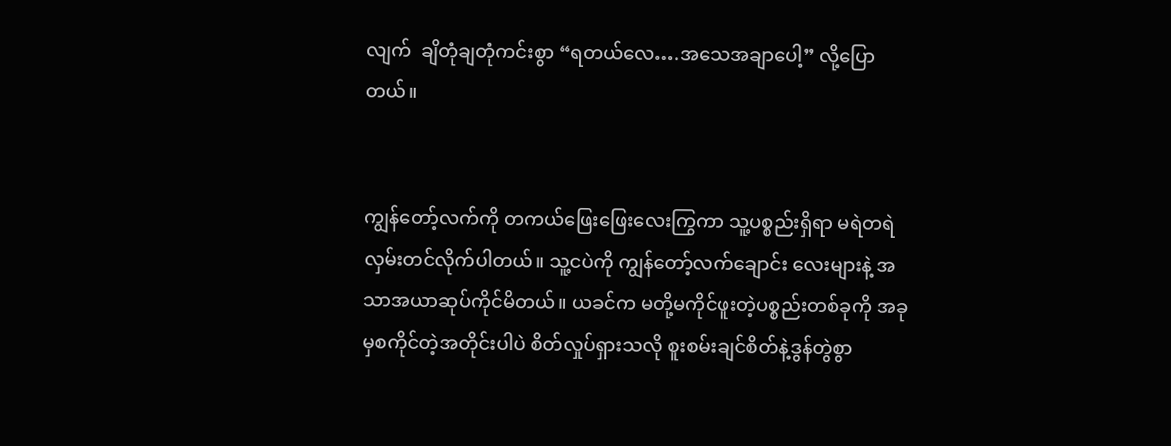လျက်  ချိတုံချတုံကင်းစွာ “ရတယ်လေ….အသေအချာပေါ့” လို့ပြောတယ်။


ကျွန်တော့်လက်ကို တကယ်ဖြေးဖြေးလေးကြွကာ သူ့ပစ္စည်းရှိရာ မရဲတရဲလှမ်းတင်လိုက်ပါတယ်။ သူ့ငပဲကို ကျွန်တော့်လက်ချောင်း လေးများနဲ့ အသာအယာဆုပ်ကိုင်မိတယ်။ ယခင်က မတို့မကိုင်ဖူးတဲ့ပစ္စည်းတစ်ခုကို အခုမှစကိုင်တဲ့အတိုင်းပါပဲ စိတ်လှုပ်ရှားသလို စူးစမ်းချင်စိတ်နဲ့ဒွန်တွဲစွာ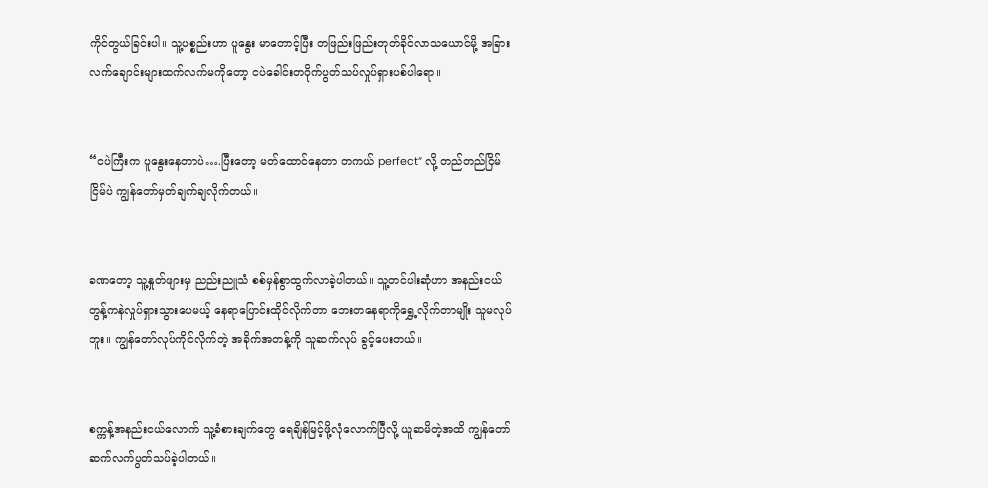ကိုင်တွယ်ခြင်းပါ။ သူ့ပစ္စည်းဟာ ပူနွေး မာတောင့်ပြီး တဖြည်းဖြည်းတုတ်ခိုင်လာသယောင်မို့ အခြား လက်ချောင်းများထက်လက်မကိုတော့ ငပဲခေါင်းတဝိုက်ပွတ်သပ်လှုပ်ရှားပစ်ပါရော။


“ငပဲကြီးက ပူနွေးနေတာပဲ….ပြီးတော့ မတ်ထောင်နေတာ တကယ် perfect” လို့ တည်တည်ငြိမ်ငြိမ်ပဲ ကျွန်တော်မှတ်ချက်ချလိုက်တယ်။


ခဏတော့ သူ့နှုတ်ဖျားမှ ညည်းညူသံ စစ်မှန်စွာထွက်လာခဲ့ပါတယ်။ သူ့တင်ပါးဆုံဟာ အနည်းငယ်တွန့်ကနဲလှုပ်ရှားသွားပေမယ့် နေရာပြောင်းထိုင်လိုက်တာ ဘေးတနေရာကိုရွှေ့လိုက်တာမျိုး သူမလုပ်ဘူး။ ကျွန်တော်လုပ်ကိုင်လိုက်တဲ့ အခိုက်အတန့်ကို သူဆက်လုပ် ခွင့်ပေးတယ်။


စက္ကန့်အနည်းငယ်လောက် သူ့ခံစားချက်တွေ ရေချိန်မြင့်ဖို့လုံလောက်ပြီလို့ ယူဆမိတဲ့အထိ ကျွန်တော်ဆက်လက်ပွတ်သပ်ခဲ့ပါတယ်။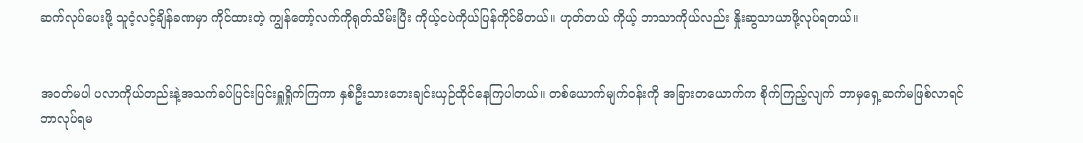ဆက်လုပ်ပေးဖို့ သူငံ့လင့်ချိန်ခဏမှာ ကိုင်ထားတဲ့ ကျွန်တော့်လက်ကိုရုတ်သိမ်းပြီး ကိုယ့်ငပဲကိုယ်ပြန်ကိုင်မိတယ်။ ဟုတ်တယ် ကိုယ့် ဘာသာကိုယ်လည်း နှိုးဆွသာယာဖို့လုပ်ရတယ်။


အဝတ်မပါ ပလာကိုယ်တည်းနဲ့အသက်ခပ်ပြင်းပြင်းရှူရှိုက်ကြကာ နှစ်ဦးသားဘေးချင်းယှဉ်ထိုင်နေကြပါတယ်။ တစ်ယောက်မျက်ဝန်းကို အခြားတယောက်က စိုက်ကြည့်လျက် ဘာမှရှေ့ဆက်မဖြစ်လာရင် ဘာလုပ်ရမ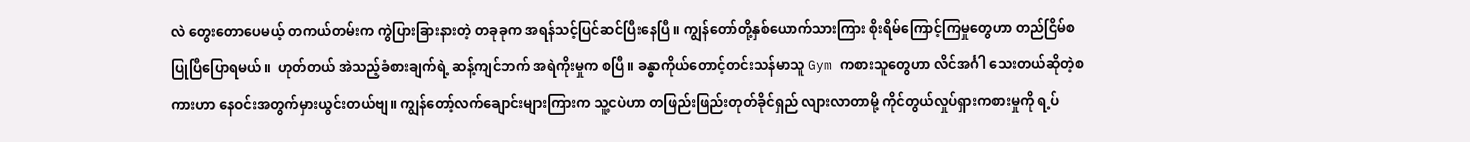လဲ တွေးတောပေမယ့် တကယ်တမ်းက ကွဲပြားခြားနားတဲ့ တခုခုက အရန်သင့်ပြင်ဆင်ပြီးနေပြီ။ ကျွန်တော်တို့နှစ်ယောက်သားကြား စိုးရိမ်ကြောင့်ကြမှုတွေဟာ တည်ငြိမ်စပြုပြီပြောရမယ်။  ဟုတ်တယ် အဲသည့်ခံစားချက်ရဲ့ ဆန့်ကျင်ဘက် အရဲကိုးမှုက စပြီ။ ခန္ဓာကိုယ်တောင့်တင်းသန်မာသူ Gym ကစားသူတွေဟာ လိင်အင်္ဂါ သေးတယ်ဆိုတဲ့စကားဟာ နေဝင်းအတွက်မှားယွင်းတယ်ဗျ။ ကျွန်တော့်လက်ချောင်းများကြားက သူ့ငပဲဟာ တဖြည်းဖြည်းတုတ်ခိုင်ရှည် လျားလာတာမို့ ကိုင်တွယ်လှုပ်ရှားကစားမှုကို ရ့ပ်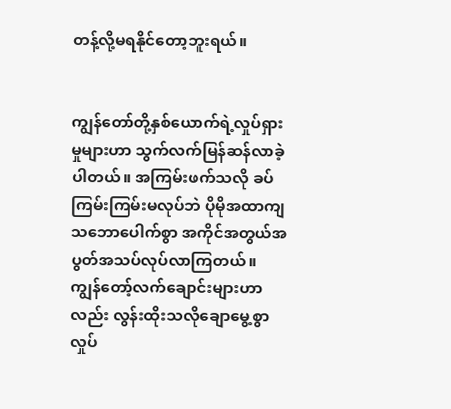တန့်လို့မရနိုင်တော့ဘူးရယ်။


ကျွန်တော်တို့နှစ်ယောက်ရဲ့လှုပ်ရှားမှုများဟာ သွက်လက်မြန်ဆန်လာခဲ့ပါတယ်။ အကြမ်းဖက်သလို ခပ်ကြမ်းကြမ်းမလုပ်ဘဲ ပိုမိုအထာကျ သဘောပေါက်စွာ အကိုင်အတွယ်အပွတ်အသပ်လုပ်လာကြတယ်။ ကျွန်တော့်လက်ချောင်းများဟာလည်း လွန်းထိုးသလိုချောမွေ့စွာ လှုပ်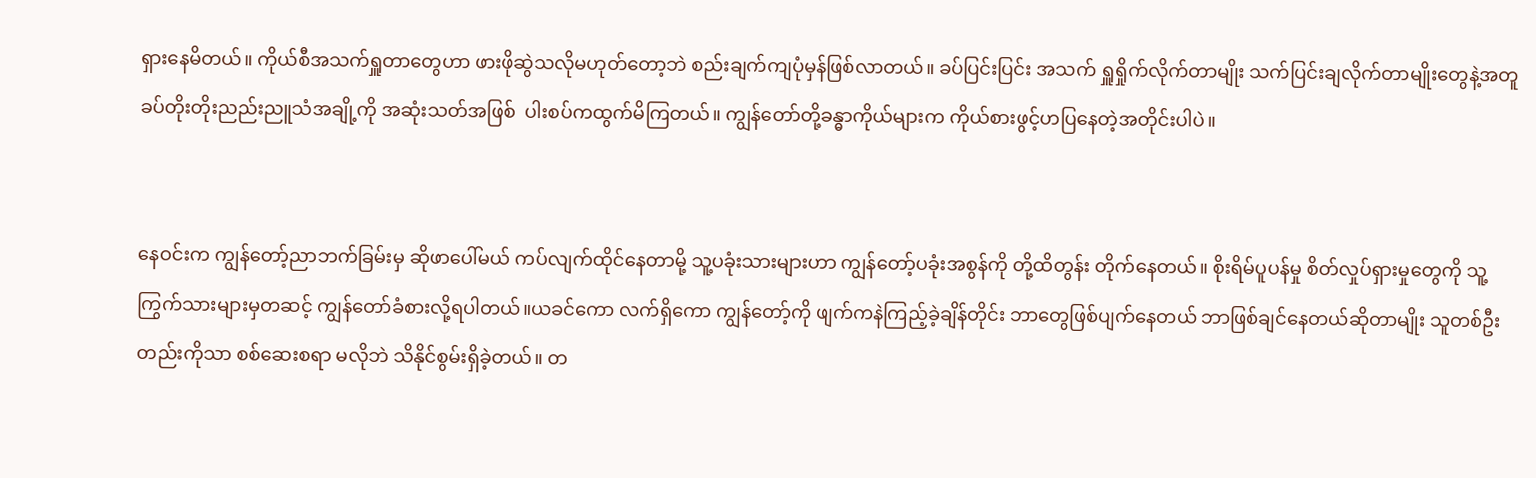ရှားနေမိတယ်။ ကိုယ်စီအသက်ရှူတာတွေဟာ ဖားဖိုဆွဲသလိုမဟုတ်တော့ဘဲ စည်းချက်ကျပုံမှန်ဖြစ်လာတယ်။ ခပ်ပြင်းပြင်း အသက် ရှူရှိုက်လိုက်တာမျိုး သက်ပြင်းချလိုက်တာမျိုးတွေနဲ့အတူ ခပ်တိုးတိုးညည်းညူသံအချို့ကို အဆုံးသတ်အဖြစ်  ပါးစပ်ကထွက်မိကြတယ်။ ကျွန်တော်တို့ခန္ဓာကိုယ်များက ကိုယ်စားဖွင့်ဟပြနေတဲ့အတိုင်းပါပဲ။


နေဝင်းက ကျွန်တော့်ညာဘက်ခြမ်းမှ ဆိုဖာပေါ်မယ် ကပ်လျက်ထိုင်နေတာမို့ သူ့ပခုံးသားများဟာ ကျွန်တော့်ပခုံးအစွန်ကို တို့ထိတွန်း တိုက်နေတယ်။ စိုးရိမ်ပူပန်မှု စိတ်လှုပ်ရှားမှုတွေကို သူ့ကြွက်သားများမှတဆင့် ကျွန်တော်ခံစားလို့ရပါတယ်။ယခင်ကော လက်ရှိကော ကျွန်တော့်ကို ဖျက်ကနဲကြည့်ခဲ့ချိန်တိုင်း ဘာတွေဖြစ်ပျက်နေတယ် ဘာဖြစ်ချင်နေတယ်ဆိုတာမျိုး သူတစ်ဦးတည်းကိုသာ စစ်ဆေးစရာ မလိုဘဲ သိနိုင်စွမ်းရှိခဲ့တယ်။ တ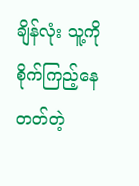ချိန်လုံး သူ့ကို စိုက်ကြည့်နေတတ်တဲ့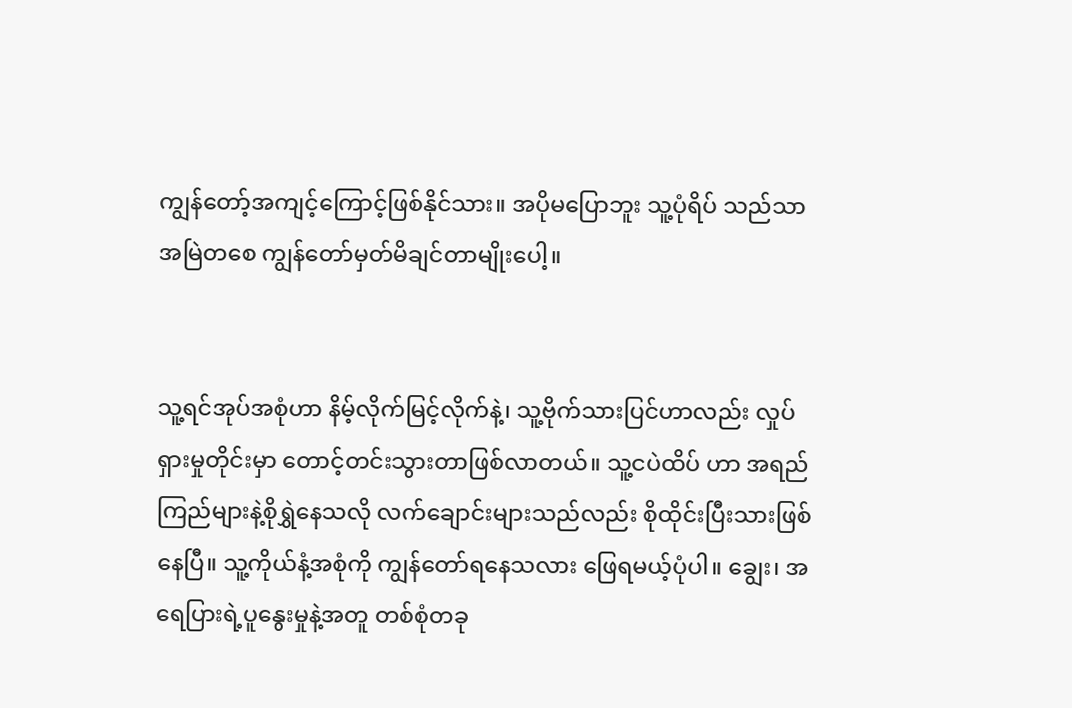ကျွန်တော့်အကျင့်ကြောင့်ဖြစ်နိုင်သား။ အပိုမပြောဘူး သူ့ပုံရိပ် သည်သာ အမြဲတစေ ကျွန်တော်မှတ်မိချင်တာမျိုးပေါ့။


သူ့ရင်အုပ်အစုံဟာ နိမ့်လိုက်မြင့်လိုက်နဲ့၊ သူ့ဗိုက်သားပြင်ဟာလည်း လှုပ်ရှားမှုတိုင်းမှာ တောင့်တင်းသွားတာဖြစ်လာတယ်။ သူ့ငပဲထိပ် ဟာ အရည်ကြည်များနဲ့စိုရွှဲနေသလို လက်ချောင်းများသည်လည်း စိုထိုင်းပြီးသားဖြစ်နေပြီ။ သူ့ကိုယ်နံ့အစုံကို ကျွန်တော်ရနေသလား ဖြေရမယ့်ပုံပါ။ ချွေး၊ အရေပြားရဲ့ပူနွေးမှုနဲ့အတူ တစ်စုံတခု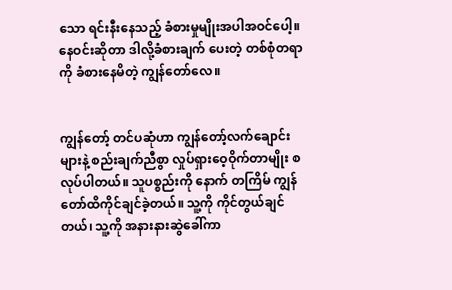သော ရင်းနီးနေသည့် ခံစားမှုမျိုးအပါအဝင်ပေါ့။ နေဝင်းဆိုတာ ဒါလို့ခံစားချက် ပေးတဲ့ တစ်စုံတရာကို ခံစားနေမိတဲ့ ကျွန်တော်လေ။


ကျွန်တော့် တင်ပဆုံဟာ ကျွန်တော့်လက်ချောင်းများနဲ့ စည်းချက်ညီစွာ လှုပ်ရှားဝေ့ဝိုက်တာမျိုး စလုပ်ပါတယ်။ သူပစ္စည်းကို နောက် တကြိမ် ကျွန်တော်ထိကိုင်ချင်ခဲ့တယ်။ သူ့ကို ကိုင်တွယ်ချင်တယ်၊ သူ့ကို အနားနားဆွဲခေါ်ကာ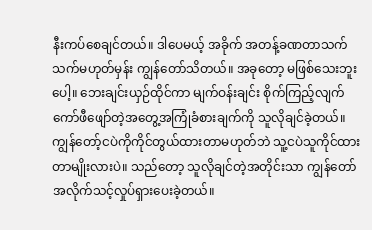နီးကပ်စေချင်တယ်။ ဒါပေမယ့် အခိုက် အတန့်ခဏတာသက်သက်မဟုတ်မှန်း ကျွန်တော်သိတယ်။ အခုတော့ မဖြစ်သေးဘူးပေါ့။ ဘေးချင်းယှဉ်ထိုင်ကာ မျက်ဝန်းချင်း စိုက်ကြည့်လျက် ကော်ဖီဖျော်တဲ့အတွေ့အကြုံခံစားချက်ကို သူလိုချင်ခဲ့တယ်။ ကျွန်တော့်ငပဲကိုကိုင်တွယ်ထားတာမဟုတ်ဘဲ သူ့ငပဲသူကိုင်ထားတာမျိုးလားပဲ။ သည်တော့ သူလိုချင်တဲ့အတိုင်းသာ ကျွန်တော်အလိုက်သင့်လှုပ်ရှားပေးခဲ့တယ်။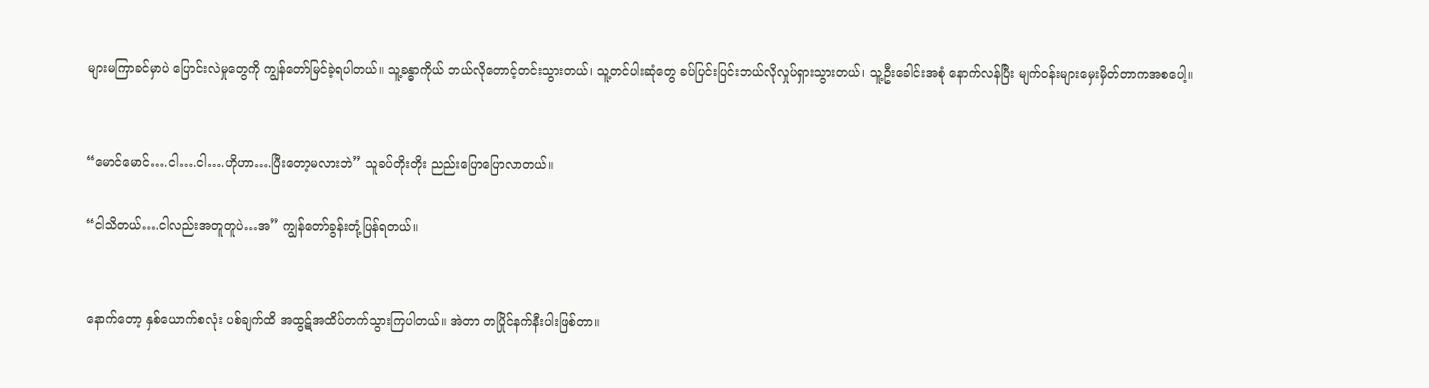များမကြာခင်မှာပဲ ပြောင်းလဲမှုတွေကို ကျွန်တော်မြင်ခဲ့ရပါတယ်။ သူ့ခန္ဓာကိုယ် ဘယ်လိုတောင့်တင်းသွားတယ်၊ သူ့တင်ပါးဆုံတွေ ခပ်ပြင်းပြင်းဘယ်လိုလှုပ်ရှားသွားတယ်၊ သူ့ဦးခေါင်းအစုံ နောက်လန်ပြီး မျက်ဝန်းများမှေးမှိတ်တာကအစပေါ့။


“မောင်မောင်….ငါ….ငါ….ဟိုဟာ….ပြီးတော့မလားဘဲ” သူခပ်တိုးတိုး ညည်းပြောပြောလာတယ်။

“ငါသိတယ်….ငါလည်းအတူတူပဲ…အ” ကျွန်တော်ခွန်းတုံ့ပြန်ရတယ်။


နောက်တော့ နှစ်ယောက်စလုံး ပစ်ချက်ထိ အထွဋ်အထိပ်တက်သွားကြပါတယ်။ အဲတာ တပြိုင်နက်နီးပါးဖြစ်တာ။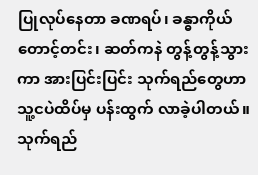ပြုလုပ်နေတာ ခဏရပ်၊ ခန္ဓာကိုယ်တောင့်တင်း၊ ဆတ်ကနဲ တွန့်တွန့်သွားကာ အားပြင်းပြင်း သုက်ရည်တွေဟာ  သူ့ငပဲထိပ်မှ ပန်းထွက် လာခဲ့ပါတယ်။ သုက်ရည်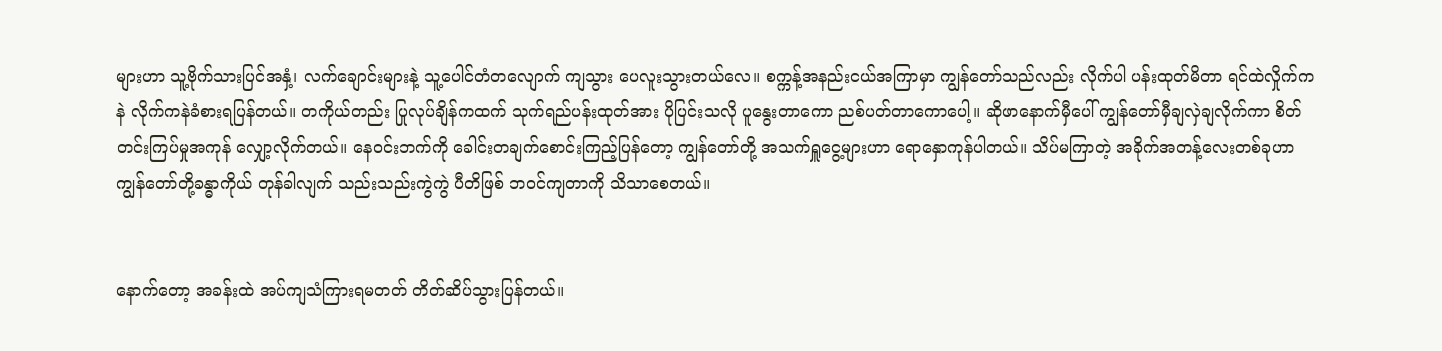များဟာ သူ့ဗိုက်သားပြင်အနှံ့၊ လက်ချောင်းများနဲ့ သူ့ပေါင်တံတလျောက် ကျသွား ပေလူးသွားတယ်လေ။ စက္ကန့်အနည်းငယ်အကြာမှာ ကျွန်တော်သည်လည်း လိုက်ပါ ပန်းထုတ်မိတာ ရင်ထဲလှိုက်ကနဲ လိုက်ကနဲခံစားရပြန်တယ်။ တကိုယ်တည်း ပြုလုပ်ချိန်ကထက် သုက်ရည်ပန်းထုတ်အား ပိုပြင်းသလို ပူနွေးတာကော ညစ်ပတ်တာကောပေါ့။ ဆိုဖာနောက်မှီပေါ် ကျွန်တော်မှီချလှဲချလိုက်ကာ စိတ်တင်းကြပ်မှုအကုန် လျှော့လိုက်တယ်။ နေဝင်းဘက်ကို ခေါင်းတချက်စောင်းကြည့်ပြန်တော့ ကျွန်တော်တို့ အသက်ရှူငွေ့များဟာ ရောနှောကုန်ပါတယ်။ သိပ်မကြာတဲ့ အခိုက်အတန့်လေးတစ်ခုဟာ ကျွန်တော်တို့ခန္ဓာကိုယ် တုန်ခါလျက် သည်းသည်းကွဲကွဲ ပီတိဖြစ် ဘဝင်ကျတာကို သိသာစေတယ်။


နောက်တော့ အခန်းထဲ အပ်ကျသံကြားရမတတ် တိတ်ဆိပ်သွားပြန်တယ်။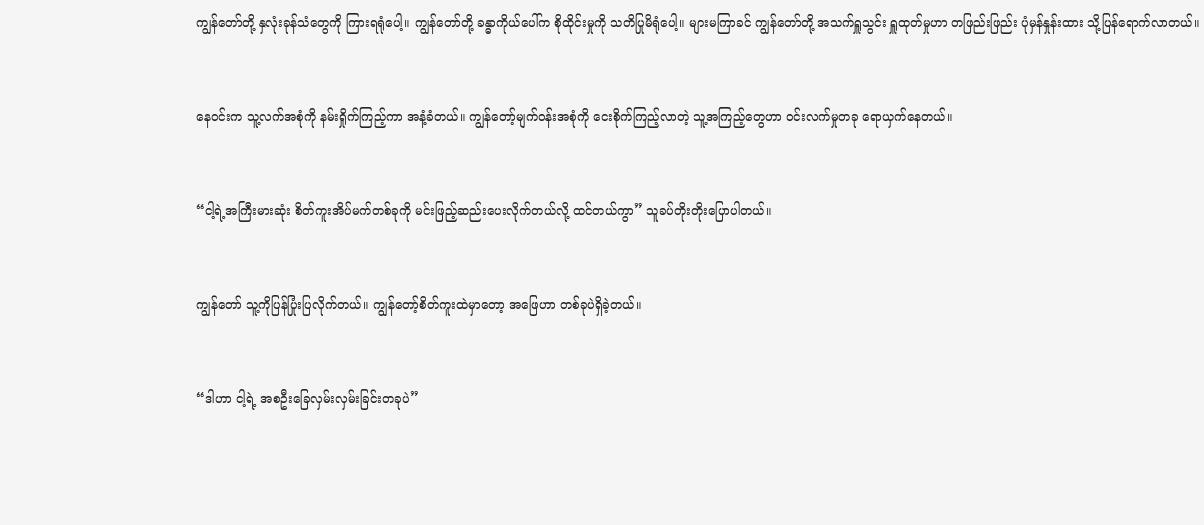ကျွန်တော်တို့ နှလုံးခုန်သံတွေကို ကြားရရုံပေါ့။ ကျွန်တော်တို့ ခန္ဓာကိုယ်ပေါ်က စိုထိုင်းမှုကို သတိပြုမိရုံပေါ့။ များမကြာခင် ကျွန်တော်တို့ အသက်ရှူသွင်း ရှူထုတ်မှုဟာ တဖြည်းဖြည်း ပုံမှန်နှုန်းထား သို့ပြန်ရောက်လာတယ်။


နေဝင်းက သူ့လက်အစုံကို နမ်းရှိုက်ကြည့်ကာ အနံ့ခံတယ်။ ကျွန်တော့်မျက်ဝန်းအစုံကို ငေးစိုက်ကြည့်လာတဲ့ သူ့အကြည့်တွေဟာ ဝင်းလက်မှုတခု ရောယှက်နေတယ်။


“ငါ့ရဲ့အကြီးမားဆုံး စိတ်ကူးအိပ်မက်တစ်ခုကို မင်းဖြည့်ဆည်းပေးလိုက်တယ်လို့ ထင်တယ်ကွာ” သူခပ်တိုးတိုးပြောပါတယ်။


ကျွန်တော် သူ့ကိုပြန်ပြုံးပြလိုက်တယ်။ ကျွန်တော့်စိတ်ကူးထဲမှာတော့ အဖြေဟာ တစ်ခုပဲရှိခဲ့တယ်။


“ဒါဟာ ငါ့ရဲ့ အစဦးခြေလှမ်းလှမ်းခြင်းတခုပဲ”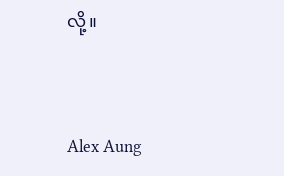လို့။



Alex Aung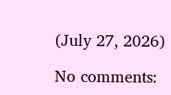(July 27, 2026)

No comments: